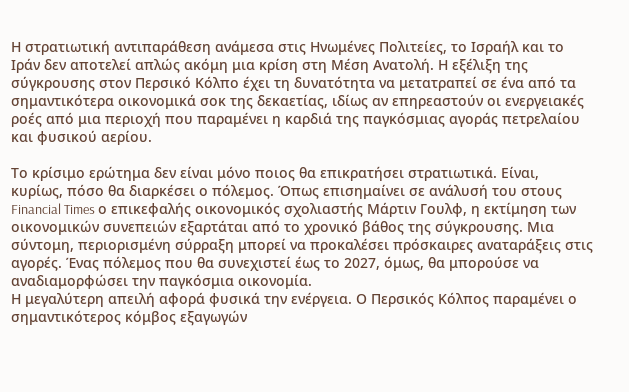Η στρατιωτική αντιπαράθεση ανάμεσα στις Ηνωμένες Πολιτείες, το Ισραήλ και το Ιράν δεν αποτελεί απλώς ακόμη μια κρίση στη Μέση Ανατολή. Η εξέλιξη της σύγκρουσης στον Περσικό Κόλπο έχει τη δυνατότητα να μετατραπεί σε ένα από τα σημαντικότερα οικονομικά σοκ της δεκαετίας, ιδίως αν επηρεαστούν οι ενεργειακές ροές από μια περιοχή που παραμένει η καρδιά της παγκόσμιας αγοράς πετρελαίου και φυσικού αερίου.

Το κρίσιμο ερώτημα δεν είναι μόνο ποιος θα επικρατήσει στρατιωτικά. Είναι, κυρίως, πόσο θα διαρκέσει ο πόλεμος. Όπως επισημαίνει σε ανάλυσή του στους Financial Times ο επικεφαλής οικονομικός σχολιαστής Μάρτιν Γουλφ, η εκτίμηση των οικονομικών συνεπειών εξαρτάται από το χρονικό βάθος της σύγκρουσης. Μια σύντομη, περιορισμένη σύρραξη μπορεί να προκαλέσει πρόσκαιρες αναταράξεις στις αγορές. Ένας πόλεμος που θα συνεχιστεί έως το 2027, όμως, θα μπορούσε να αναδιαμορφώσει την παγκόσμια οικονομία.
Η μεγαλύτερη απειλή αφορά φυσικά την ενέργεια. Ο Περσικός Κόλπος παραμένει ο σημαντικότερος κόμβος εξαγωγών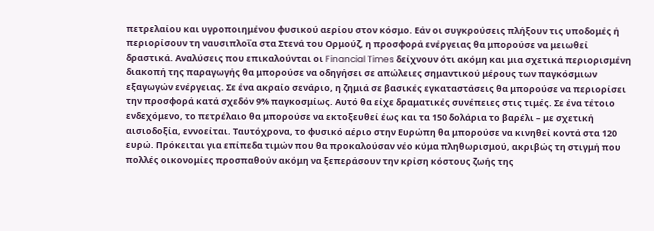πετρελαίου και υγροποιημένου φυσικού αερίου στον κόσμο. Εάν οι συγκρούσεις πλήξουν τις υποδομές ή περιορίσουν τη ναυσιπλοΐα στα Στενά του Ορμούζ, η προσφορά ενέργειας θα μπορούσε να μειωθεί δραστικά. Αναλύσεις που επικαλούνται οι Financial Times δείχνουν ότι ακόμη και μια σχετικά περιορισμένη διακοπή της παραγωγής θα μπορούσε να οδηγήσει σε απώλειες σημαντικού μέρους των παγκόσμιων εξαγωγών ενέργειας. Σε ένα ακραίο σενάριο, η ζημιά σε βασικές εγκαταστάσεις θα μπορούσε να περιορίσει την προσφορά κατά σχεδόν 9% παγκοσμίως. Αυτό θα είχε δραματικές συνέπειες στις τιμές. Σε ένα τέτοιο ενδεχόμενο, το πετρέλαιο θα μπορούσε να εκτοξευθεί έως και τα 150 δολάρια το βαρέλι – με σχετική αισιοδοξία, εννοείται. Ταυτόχρονα, το φυσικό αέριο στην Ευρώπη θα μπορούσε να κινηθεί κοντά στα 120 ευρώ. Πρόκειται για επίπεδα τιμών που θα προκαλούσαν νέο κύμα πληθωρισμού, ακριβώς τη στιγμή που πολλές οικονομίες προσπαθούν ακόμη να ξεπεράσουν την κρίση κόστους ζωής της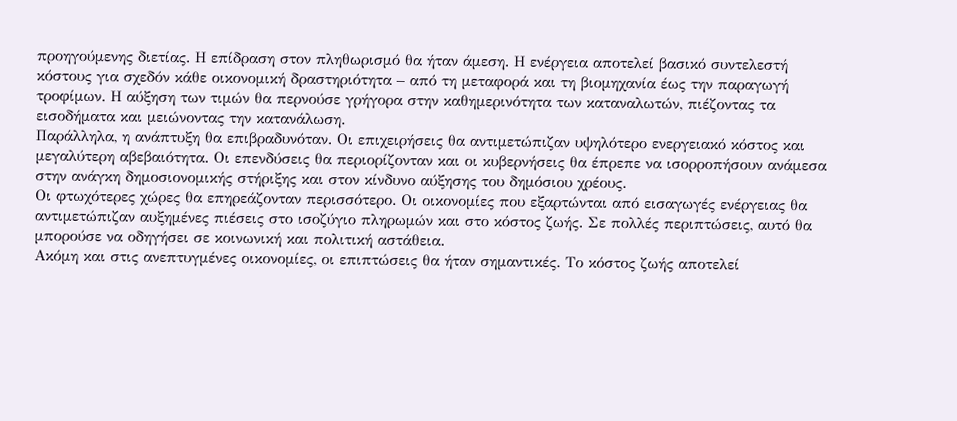προηγούμενης διετίας. Η επίδραση στον πληθωρισμό θα ήταν άμεση. Η ενέργεια αποτελεί βασικό συντελεστή κόστους για σχεδόν κάθε οικονομική δραστηριότητα – από τη μεταφορά και τη βιομηχανία έως την παραγωγή τροφίμων. Η αύξηση των τιμών θα περνούσε γρήγορα στην καθημερινότητα των καταναλωτών, πιέζοντας τα εισοδήματα και μειώνοντας την κατανάλωση.
Παράλληλα, η ανάπτυξη θα επιβραδυνόταν. Οι επιχειρήσεις θα αντιμετώπιζαν υψηλότερο ενεργειακό κόστος και μεγαλύτερη αβεβαιότητα. Οι επενδύσεις θα περιορίζονταν και οι κυβερνήσεις θα έπρεπε να ισορροπήσουν ανάμεσα στην ανάγκη δημοσιονομικής στήριξης και στον κίνδυνο αύξησης του δημόσιου χρέους.
Οι φτωχότερες χώρες θα επηρεάζονταν περισσότερο. Οι οικονομίες που εξαρτώνται από εισαγωγές ενέργειας θα αντιμετώπιζαν αυξημένες πιέσεις στο ισοζύγιο πληρωμών και στο κόστος ζωής. Σε πολλές περιπτώσεις, αυτό θα μπορούσε να οδηγήσει σε κοινωνική και πολιτική αστάθεια.
Ακόμη και στις ανεπτυγμένες οικονομίες, οι επιπτώσεις θα ήταν σημαντικές. Το κόστος ζωής αποτελεί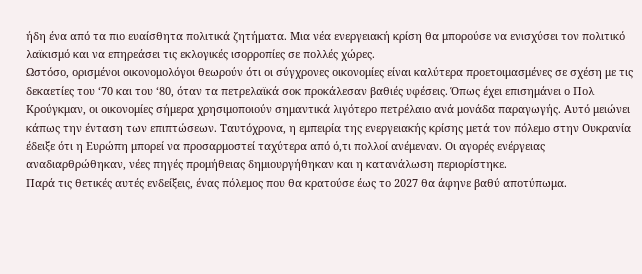ήδη ένα από τα πιο ευαίσθητα πολιτικά ζητήματα. Μια νέα ενεργειακή κρίση θα μπορούσε να ενισχύσει τον πολιτικό λαϊκισμό και να επηρεάσει τις εκλογικές ισορροπίες σε πολλές χώρες.
Ωστόσο, ορισμένοι οικονομολόγοι θεωρούν ότι οι σύγχρονες οικονομίες είναι καλύτερα προετοιμασμένες σε σχέση με τις δεκαετίες του ‘70 και του ‘80, όταν τα πετρελαϊκά σοκ προκάλεσαν βαθιές υφέσεις. Όπως έχει επισημάνει ο Πολ Κρούγκμαν, οι οικονομίες σήμερα χρησιμοποιούν σημαντικά λιγότερο πετρέλαιο ανά μονάδα παραγωγής. Αυτό μειώνει κάπως την ένταση των επιπτώσεων. Ταυτόχρονα, η εμπειρία της ενεργειακής κρίσης μετά τον πόλεμο στην Ουκρανία έδειξε ότι η Ευρώπη μπορεί να προσαρμοστεί ταχύτερα από ό,τι πολλοί ανέμεναν. Οι αγορές ενέργειας αναδιαρθρώθηκαν, νέες πηγές προμήθειας δημιουργήθηκαν και η κατανάλωση περιορίστηκε.
Παρά τις θετικές αυτές ενδείξεις, ένας πόλεμος που θα κρατούσε έως το 2027 θα άφηνε βαθύ αποτύπωμα.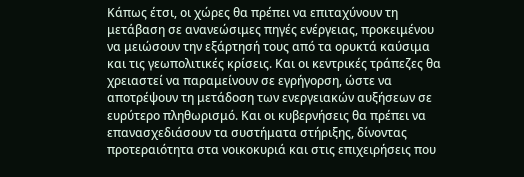Κάπως έτσι, οι χώρες θα πρέπει να επιταχύνουν τη μετάβαση σε ανανεώσιμες πηγές ενέργειας, προκειμένου να μειώσουν την εξάρτησή τους από τα ορυκτά καύσιμα και τις γεωπολιτικές κρίσεις. Και οι κεντρικές τράπεζες θα χρειαστεί να παραμείνουν σε εγρήγορση, ώστε να αποτρέψουν τη μετάδοση των ενεργειακών αυξήσεων σε ευρύτερο πληθωρισμό. Και οι κυβερνήσεις θα πρέπει να επανασχεδιάσουν τα συστήματα στήριξης, δίνοντας προτεραιότητα στα νοικοκυριά και στις επιχειρήσεις που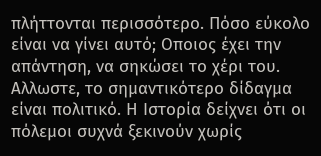πλήττονται περισσότερο. Πόσο εύκολο είναι να γίνει αυτό; Οποιος έχει την απάντηση, να σηκώσει το χέρι του.
Αλλωστε, το σημαντικότερο δίδαγμα είναι πολιτικό. Η Ιστορία δείχνει ότι οι πόλεμοι συχνά ξεκινούν χωρίς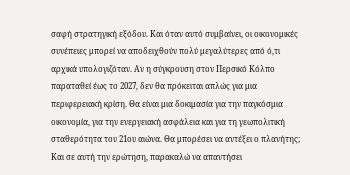σαφή στρατηγική εξόδου. Και όταν αυτό συμβαίνει, οι οικονομικές συνέπειες μπορεί να αποδειχθούν πολύ μεγαλύτερες από ό,τι αρχικά υπολογιζόταν. Αν η σύγκρουση στον Περσικό Κόλπο παραταθεί έως το 2027, δεν θα πρόκειται απλώς για μια περιφερειακή κρίση. Θα είναι μια δοκιμασία για την παγκόσμια οικονομία, για την ενεργειακή ασφάλεια και για τη γεωπολιτική σταθερότητα του 21ου αιώνα. Θα μπορέσει να αντέξει ο πλανήτης; Και σε αυτή την ερώτηση, παρακαλώ να απαντήσει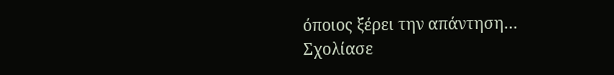όποιος ξέρει την απάντηση…
Σχολίασε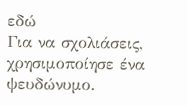εδώ
Για να σχολιάσεις, χρησιμοποίησε ένα ψευδώνυμο.